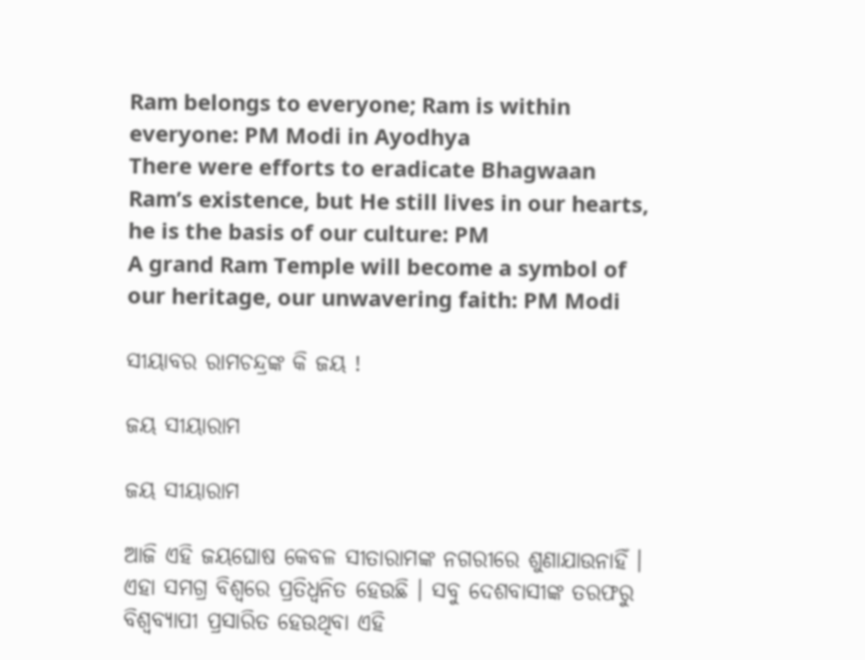Ram belongs to everyone; Ram is within everyone: PM Modi in Ayodhya
There were efforts to eradicate Bhagwaan Ram’s existence, but He still lives in our hearts, he is the basis of our culture: PM
A grand Ram Temple will become a symbol of our heritage, our unwavering faith: PM Modi

ସୀୟାବର ରାମଚନ୍ଦ୍ରଙ୍କ କି ଜୟ !

ଜୟ ସୀୟାରାମ

ଜୟ ସୀୟାରାମ

ଆଜି ଏହି ଜୟଘୋଷ କେବଳ ସୀତାରାମଙ୍କ ନଗରୀରେ ଶୁଣାଯାଉନାହିଁ । ଏହା ସମଗ୍ର ବିଶ୍ୱରେ ପ୍ରତିଧ୍ୱନିତ ହେଉଛି । ସବୁ ଦେଶବାସୀଙ୍କ ତରଫରୁ ବିଶ୍ୱବ୍ୟାପୀ ପ୍ରସାରିତ ହେଉଥିବା ଏହି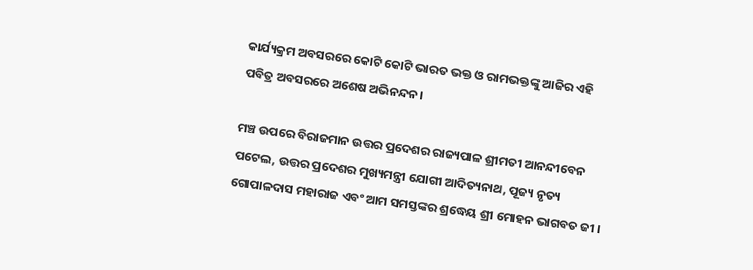କାର୍ଯ୍ୟକ୍ରମ ଅବସରରେ କୋଟି କୋଟି ଭାରତ ଭକ୍ତ ଓ ରାମଭକ୍ତଙ୍କୁ ଆଜିର ଏହି ପବିତ୍ର ଅବସରରେ ଅଶେଷ ଅଭିନନ୍ଦନ।

ମଞ୍ଚ ଉପରେ ବିରାଜମାନ ଉତ୍ତର ପ୍ରଦେଶର ରାଜ୍ୟପାଳ ଶ୍ରୀମତୀ ଆନନ୍ଦୀବେନ ପଟେଲ, ଉତ୍ତର ପ୍ରଦେଶର ମୁଖ୍ୟମନ୍ତ୍ରୀ ଯୋଗୀ ଆଦିତ୍ୟନାଥ, ପୂଜ୍ୟ ନୃତ୍ୟ ଗୋପାଳଦାସ ମହାରାଜ ଏବଂ ଆମ ସମସ୍ତଙ୍କର ଶ୍ରଦ୍ଧେୟ ଶ୍ରୀ ମୋହନ ଭାଗବତ ଜୀ ।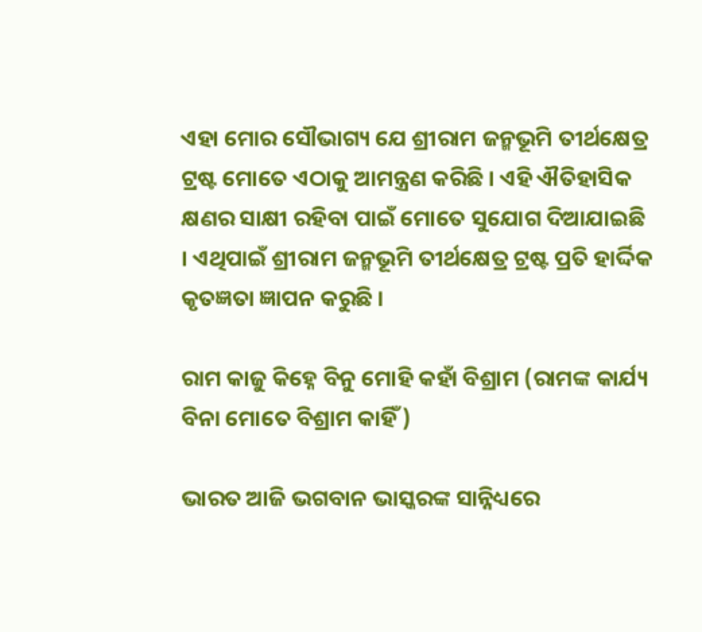ଏହା ମୋର ସୌଭାଗ୍ୟ ଯେ ଶ୍ରୀରାମ ଜନ୍ମଭୂମି ତୀର୍ଥକ୍ଷେତ୍ର ଟ୍ରଷ୍ଟ ମୋତେ ଏଠାକୁ ଆମନ୍ତ୍ରଣ କରିଛି । ଏହି ଐତିହାସିକ କ୍ଷଣର ସାକ୍ଷୀ ରହିବା ପାଇଁ ମୋତେ ସୁଯୋଗ ଦିଆଯାଇଛି । ଏଥିପାଇଁ ଶ୍ରୀରାମ ଜନ୍ମଭୂମି ତୀର୍ଥକ୍ଷେତ୍ର ଟ୍ରଷ୍ଟ ପ୍ରତି ହାର୍ଦ୍ଦିକ କୃତଜ୍ଞତା ଜ୍ଞାପନ କରୁଛି ।

ରାମ କାଜୁ କିହ୍ନେ ବିନୁ ମୋହି କହାଁ ବିଶ୍ରାମ (ରାମଙ୍କ କାର୍ଯ୍ୟ ବିନା ମୋତେ ବିଶ୍ରାମ କାହିଁ)

ଭାରତ ଆଜି ଭଗବାନ ଭାସ୍କରଙ୍କ ସାନ୍ନିଧ୍ୟରେ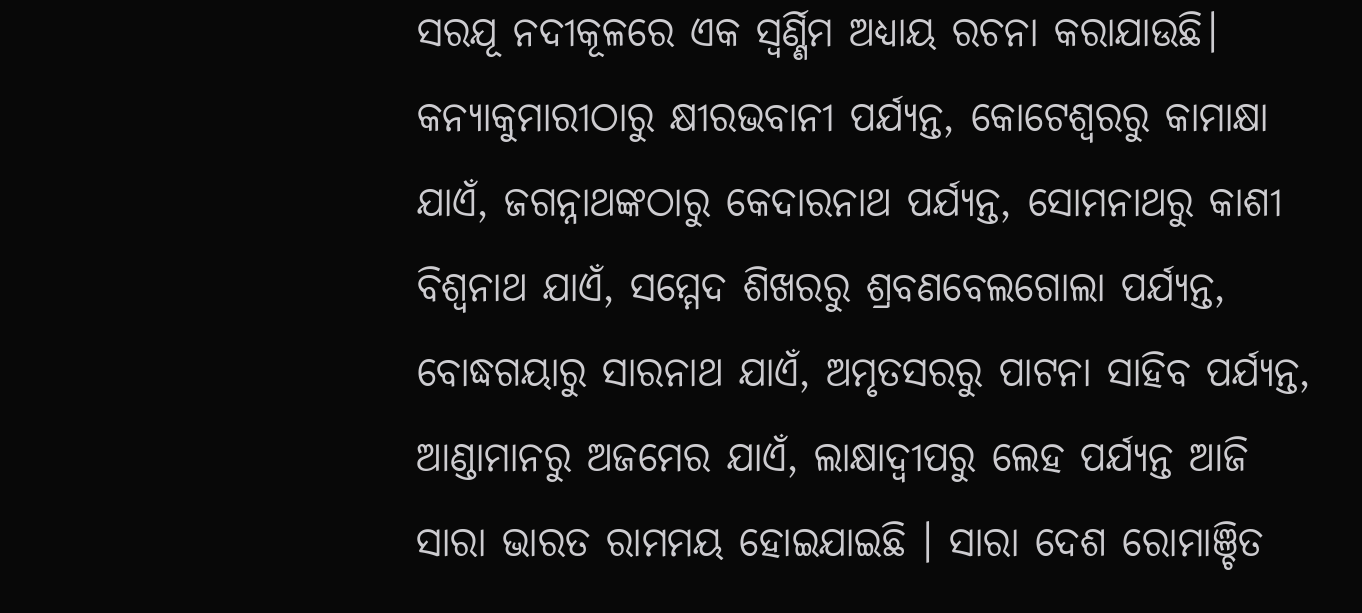ସରଯୂ ନଦୀକୂଳରେ ଏକ ସ୍ୱର୍ଣ୍ଣିମ ଅଧ୍ୟାୟ ରଚନା କରାଯାଉଛି। କନ୍ୟାକୁମାରୀଠାରୁ କ୍ଷୀରଭବାନୀ ପର୍ଯ୍ୟନ୍ତ, କୋଟେଶ୍ୱରରୁ କାମାକ୍ଷା ଯାଏଁ, ଜଗନ୍ନାଥଙ୍କଠାରୁ କେଦାରନାଥ ପର୍ଯ୍ୟନ୍ତ, ସୋମନାଥରୁ କାଶୀ ବିଶ୍ୱନାଥ ଯାଏଁ, ସମ୍ମେଦ ଶିଖରରୁ ଶ୍ରବଣବେଲଗୋଲା ପର୍ଯ୍ୟନ୍ତ, ବୋଦ୍ଧଗୟାରୁ ସାରନାଥ ଯାଏଁ, ଅମୃତସରରୁ ପାଟନା ସାହିବ ପର୍ଯ୍ୟନ୍ତ, ଆଣ୍ଡାମାନରୁ ଅଜମେର ଯାଏଁ, ଲାକ୍ଷାଦ୍ୱୀପରୁ ଲେହ ପର୍ଯ୍ୟନ୍ତ ଆଜି ସାରା ଭାରତ ରାମମୟ ହୋଇଯାଇଛି । ସାରା ଦେଶ ରୋମାଞ୍ଚିତ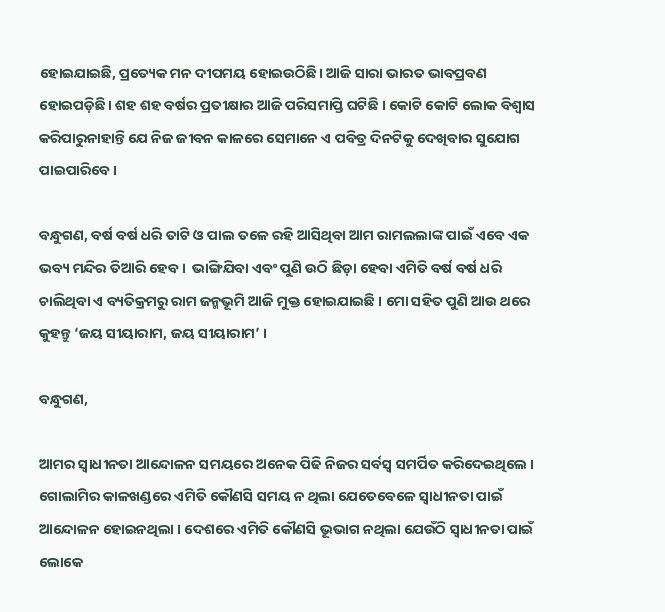ହୋଇଯାଇଛି, ପ୍ରତ୍ୟେକ ମନ ଦୀପମୟ ହୋଇଉଠିଛି। ଆଜି ସାରା ଭାରତ ଭାବପ୍ରବଣ ହୋଇପଡ଼ିଛି। ଶହ ଶହ ବର୍ଷର ପ୍ରତୀକ୍ଷାର ଆଜି ପରିସମାପ୍ତି ଘଟିଛି । କୋଟି କୋଟି ଲୋକ ବିଶ୍ୱାସ କରିପାରୁନାହାନ୍ତି ଯେ ନିଜ ଜୀବନ କାଳରେ ସେମାନେ ଏ ପବିତ୍ର ଦିନଟିକୁ ଦେଖିବାର ସୁଯୋଗ ପାଇପାରିବେ।

ବନ୍ଧୁଗଣ, ବର୍ଷ ବର୍ଷ ଧରି ତାଟି ଓ ପାଲ ତଳେ ରହି ଆସିଥିବା ଆମ ରାମଲଲାଙ୍କ ପାଇଁ ଏବେ ଏକ ଭବ୍ୟ ମନ୍ଦିର ତିଆରି ହେବ ।  ଭାଙ୍ଗିଯିବା ଏବଂ ପୁଣି ଉଠି ଛିଡ଼ା ହେବା ଏମିତି ବର୍ଷ ବର୍ଷ ଧରି ଚାଲିଥିବା ଏ ବ୍ୟତିକ୍ରମରୁ ରାମ ଜନ୍ମଭୂମି ଆଜି ମୁକ୍ତ ହୋଇଯାଇଛି । ମୋ ସହିତ ପୁଣି ଆଉ ଥରେ କୁହନ୍ତୁ ‘ଜୟ ସୀୟାରାମ, ଜୟ ସୀୟାରାମ’ ।

ବନ୍ଧୁଗଣ,

ଆମର ସ୍ୱାଧୀନତା ଆନ୍ଦୋଳନ ସମୟରେ ଅନେକ ପିଢି ନିଜର ସର୍ବସ୍ୱ ସମର୍ପିତ କରିଦେଇଥିଲେ । ଗୋଲାମିର କାଳଖଣ୍ଡରେ ଏମିତି କୌଣସି ସମୟ ନ ଥିଲା ଯେତେବେଳେ ସ୍ୱାଧୀନତା ପାଇଁ ଆନ୍ଦୋଳନ ହୋଇନଥିଲା । ଦେଶରେ ଏମିତି କୌଣସି ଭୂଭାଗ ନଥିଲା ଯେଉଁଠି ସ୍ୱାଧୀନତା ପାଇଁ ଲୋକେ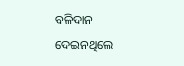ବଳିଦାନ ଦେଇନଥିଲେ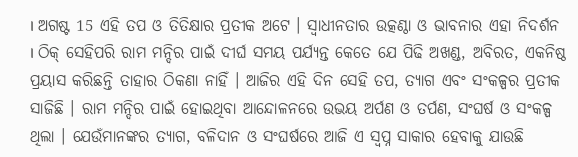। ଅଗଷ୍ଟ 15 ଏହି ତପ ଓ ତିତିକ୍ଷାର ପ୍ରତୀକ ଅଟେ । ସ୍ୱାଧୀନତାର ଉତ୍କଣ୍ଠା ଓ ଭାବନାର ଏହା ନିଦର୍ଶନ । ଠିକ୍‌ ସେହିପରି ରାମ ମନ୍ଦିର ପାଇଁ ଦୀର୍ଘ ସମୟ ପର୍ଯ୍ୟନ୍ତ କେତେ ଯେ ପିଢି ଅଖଣ୍ଡ, ଅବିରତ, ଏକନିଷ୍ଠ ପ୍ରୟାସ କରିଛନ୍ତି ତାହାର ଠିକଣା ନାହିଁ । ଆଜିର ଏହି ଦିନ ସେହି ତପ, ତ୍ୟାଗ ଏବଂ ସଂକଳ୍ପର ପ୍ରତୀକ ସାଜିଛି । ରାମ ମନ୍ଦିର ପାଇଁ ହୋଇଥିବା ଆନ୍ଦୋଳନରେ ଉଭୟ ଅର୍ପଣ ଓ ତର୍ପଣ, ସଂଘର୍ଷ ଓ ସଂକଳ୍ପ ଥିଲା । ଯେଉଁମାନଙ୍କର ତ୍ୟାଗ, ବଳିଦାନ ଓ ସଂଘର୍ଷରେ ଆଜି ଏ ସ୍ୱପ୍ନ ସାକାର ହେବାକୁ ଯାଉଛି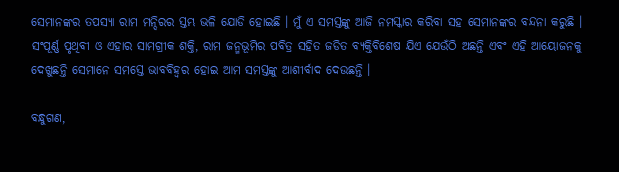ସେମାନଙ୍କର ତପସ୍ୟା ରାମ ମନ୍ଦିରର ସ୍ତମ୍ଭ ଭଳି ଯୋଡି ହୋଇଛି । ମୁଁ ଏ ସମସ୍ତଙ୍କୁ ଆଜି ନମସ୍କାର କରିବା ସହ ସେମାନଙ୍କର ବନ୍ଦନା କରୁଛି । ସଂପୂର୍ଣ୍ଣ ପୃଥିବୀ ଓ ଏହାର ସାମଗ୍ରୀକ ଶକ୍ତି, ରାମ ଜନ୍ମଭୂମିର ପବିତ୍ର ସହିତ ଜଡିତ ବ୍ୟକ୍ତିବିଶେଷ ଯିଏ ଯେଉଁଠି ଅଛନ୍ତି ଏବଂ ଏହି ଆୟୋଜନକୁ ଦେଖୁଛନ୍ତି ସେମାନେ ସମସ୍ତେ ଭାବବିହ୍ୱର ହୋଇ ଆମ ସମସ୍ତଙ୍କୁ ଆଶୀର୍ବାଦ ଦେଉଛନ୍ତି ।

ବନ୍ଧୁଗଣ,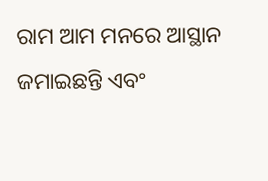ରାମ ଆମ ମନରେ ଆସ୍ଥାନ ଜମାଇଛନ୍ତି ଏବଂ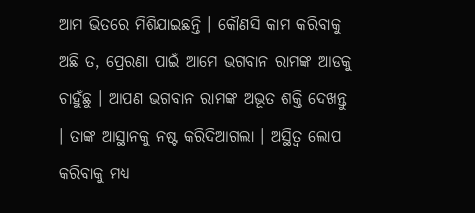ଆମ ଭିତରେ ମିଶିଯାଇଛନ୍ତି । କୌଣସି କାମ କରିବାକୁ ଅଛି ତ, ପ୍ରେରଣା ପାଇଁ ଆମେ ଭଗବାନ ରାମଙ୍କ ଆଡକୁ ଚାହୁଁଛୁ । ଆପଣ ଭଗବାନ ରାମଙ୍କ ଅଭୂତ ଶକ୍ତି ଦେଖନ୍ତୁ । ତାଙ୍କ ଆସ୍ଥାନକୁ ନଷ୍ଟ କରିଦିଆଗଲା । ଅସ୍ଥିତ୍ୱ ଲୋପ କରିବାକୁ ମଧ୍ୟ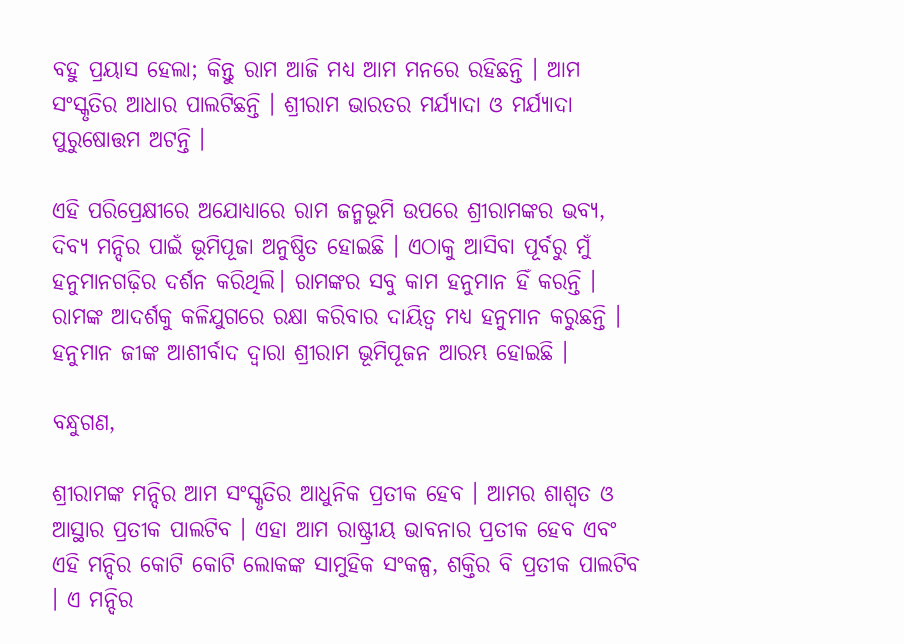ବହୁ ପ୍ରୟାସ ହେଲା; କିନ୍ତୁ ରାମ ଆଜି ମଧ୍ୟ ଆମ ମନରେ ରହିଛନ୍ତି । ଆମ ସଂସ୍କୃତିର ଆଧାର ପାଲଟିଛନ୍ତି । ଶ୍ରୀରାମ ଭାରତର ମର୍ଯ୍ୟାଦା ଓ ମର୍ଯ୍ୟାଦା ପୁରୁଷୋତ୍ତମ ଅଟନ୍ତି ।

ଏହି ପରିପ୍ରେକ୍ଷୀରେ ଅଯୋଧ୍ୟାରେ ରାମ ଜନ୍ମଭୂମି ଉପରେ ଶ୍ରୀରାମଙ୍କର ଭବ୍ୟ, ଦିବ୍ୟ ମନ୍ଦିର ପାଇଁ ଭୂମିପୂଜା ଅନୁଷ୍ଠିତ ହୋଇଛି । ଏଠାକୁ ଆସିବା ପୂର୍ବରୁ ମୁଁ ହନୁମାନଗଢ଼ିର ଦର୍ଶନ କରିଥିଲି। ରାମଙ୍କର ସବୁ କାମ ହନୁମାନ ହିଁ କରନ୍ତି । ରାମଙ୍କ ଆଦର୍ଶକୁ କଳିଯୁଗରେ ରକ୍ଷା କରିବାର ଦାୟିତ୍ୱ ମଧ୍ୟ ହନୁମାନ କରୁଛନ୍ତି । ହନୁମାନ ଜୀଙ୍କ ଆଶୀର୍ବାଦ ଦ୍ୱାରା ଶ୍ରୀରାମ ଭୂମିପୂଜନ ଆରମ୍ଭ ହୋଇଛି ।

ବନ୍ଧୁଗଣ,

ଶ୍ରୀରାମଙ୍କ ମନ୍ଦିର ଆମ ସଂସ୍କୃତିର ଆଧୁନିକ ପ୍ରତୀକ ହେବ । ଆମର ଶାଶ୍ୱତ ଓ ଆସ୍ଥାର ପ୍ରତୀକ ପାଲଟିବ । ଏହା ଆମ ରାଷ୍ଟ୍ରୀୟ ଭାବନାର ପ୍ରତୀକ ହେବ ଏବଂ ଏହି ମନ୍ଦିର କୋଟି କୋଟି ଲୋକଙ୍କ ସାମୁହିକ ସଂକଳ୍ପ, ଶକ୍ତିର ବି ପ୍ରତୀକ ପାଲଟିବ । ଏ ମନ୍ଦିର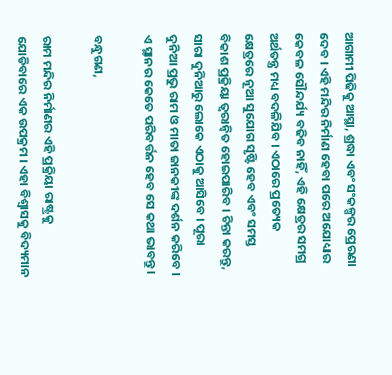ଆଗାମୀ ପିଢିକୁ ଆସ୍ଥା, ଶ୍ରଦ୍ଧା ଏବଂ ସଂକଳ୍ପର ପ୍ରେରଣା ଦେବ । ଏହି ମନ୍ଦିର ନିର୍ମାଣ ହେବା ପରେ ଅଯୋଧ୍ୟାର କେବଳ ସୌନ୍ଦର୍ଯ୍ୟ ବଢିବ ନାହିଁ, ଏହି କ୍ଷେତ୍ରର ସମଗ୍ର ଅର୍ଥତନ୍ତ୍ର ମଧ୍ୟ ବଦଳିଯିବ । ଏଠାରେ ପ୍ରତ୍ୟେକ କ୍ଷେତ୍ରରେ ନୂଆ ସୁଯୋଗ ସୃଷ୍ଟି ହେବ ଏବଂ ସମସ୍ତ ବିକାଶ ପ୍ରକ୍ରିୟା ତ୍ୱରାନ୍ୱିତ ହୋଇପାରିବ । ଚିନ୍ତା କରନ୍ତୁ, ସାରା ଦୁନିଆରୁ ଲୋକେ ଏଠାକୁ ଆସିବେ । ପୂରା ଦୁନିଆ ପ୍ରଭୁ ରାମ ଓ ମାତା ଜାନକୀଙ୍କ ଦର୍ଶନ କରିବେ । ଏ ସ୍ଥାନର କେତେ ପରିବର୍ତ୍ତନ ହେବ ସେ କଥା ଭାବନ୍ତୁ ।

ବନ୍ଧୁଗଣ,

ରାମ ମନ୍ଦିର ନିର୍ମାଣର ଏହି ପ୍ରକ୍ରିୟା ରାଷ୍ଟ୍ରକୁ ଯୋଡିବାରେ ଏକ ଉପକ୍ରମ । ଏହା ବିଶ୍ୱାସକୁ ବିଦ୍ୟମାନ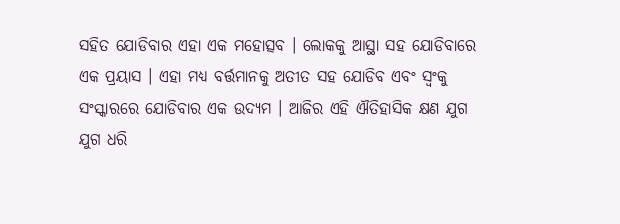ସହିତ ଯୋଡିବାର ଏହା ଏକ ମହୋତ୍ସବ । ଲୋକକୁ ଆସ୍ଥା ସହ ଯୋଡିବାରେ ଏକ ପ୍ରୟାସ । ଏହା ମଧ୍ୟ ବର୍ତ୍ତମାନକୁ ଅତୀତ ସହ ଯୋଡିବ ଏବଂ ସ୍ୱଂକୁ ସଂସ୍କାରରେ ଯୋଡିବାର ଏକ ଉଦ୍ୟମ । ଆଜିର ଏହି ଐତିହାସିକ କ୍ଷଣ ଯୁଗ ଯୁଗ ଧରି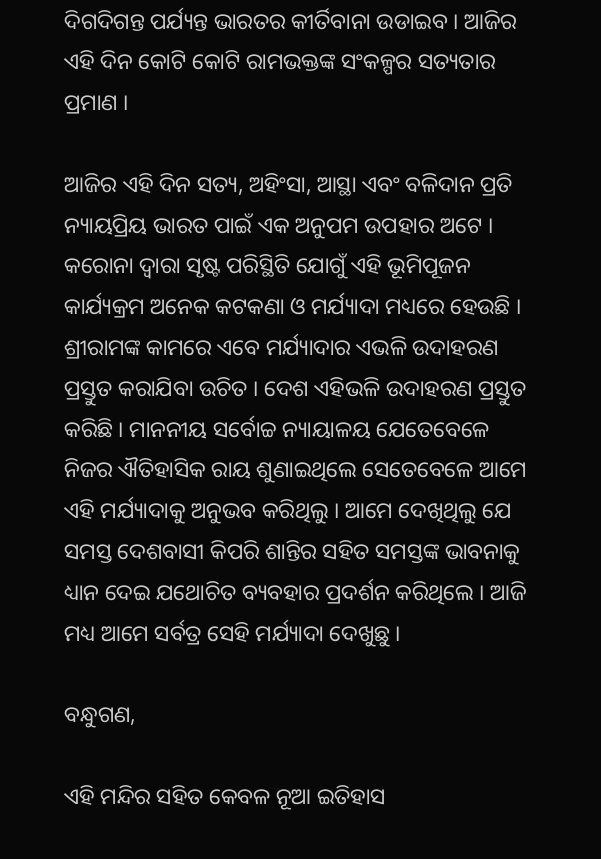ଦିଗଦିଗନ୍ତ ପର୍ଯ୍ୟନ୍ତ ଭାରତର କୀର୍ତିବାନା ଉଡାଇବ । ଆଜିର ଏହି ଦିନ କୋଟି କୋଟି ରାମଭକ୍ତଙ୍କ ସଂକଳ୍ପର ସତ୍ୟତାର ପ୍ରମାଣ ।

ଆଜିର ଏହି ଦିନ ସତ୍ୟ, ଅହିଂସା, ଆସ୍ଥା ଏବଂ ବଳିଦାନ ପ୍ରତି ନ୍ୟାୟପ୍ରିୟ ଭାରତ ପାଇଁ ଏକ ଅନୁପମ ଉପହାର ଅଟେ । କରୋନା ଦ୍ୱାରା ସୃଷ୍ଟ ପରିସ୍ଥିତି ଯୋଗୁଁ ଏହି ଭୂମିପୂଜନ କାର୍ଯ୍ୟକ୍ରମ ଅନେକ କଟକଣା ଓ ମର୍ଯ୍ୟାଦା ମଧ୍ୟରେ ହେଉଛି । ଶ୍ରୀରାମଙ୍କ କାମରେ ଏବେ ମର୍ଯ୍ୟାଦାର ଏଭଳି ଉଦାହରଣ ପ୍ରସ୍ତୁତ କରାଯିବା ଉଚିତ । ଦେଶ ଏହିଭଳି ଉଦାହରଣ ପ୍ରସ୍ତୁତ କରିଛି । ମାନନୀୟ ସର୍ବୋଚ୍ଚ ନ୍ୟାୟାଳୟ ଯେତେବେଳେ ନିଜର ଐତିହାସିକ ରାୟ ଶୁଣାଇଥିଲେ ସେତେବେଳେ ଆମେ ଏହି ମର୍ଯ୍ୟାଦାକୁ ଅନୁଭବ କରିଥିଲୁ । ଆମେ ଦେଖିଥିଲୁ ଯେ ସମସ୍ତ ଦେଶବାସୀ କିପରି ଶାନ୍ତିର ସହିତ ସମସ୍ତଙ୍କ ଭାବନାକୁ ଧ୍ୟାନ ଦେଇ ଯଥୋଚିତ ବ୍ୟବହାର ପ୍ରଦର୍ଶନ କରିଥିଲେ । ଆଜି ମଧ୍ୟ ଆମେ ସର୍ବତ୍ର ସେହି ମର୍ଯ୍ୟାଦା ଦେଖୁଛୁ ।

ବନ୍ଧୁଗଣ,

ଏହି ମନ୍ଦିର ସହିତ କେବଳ ନୂଆ ଇତିହାସ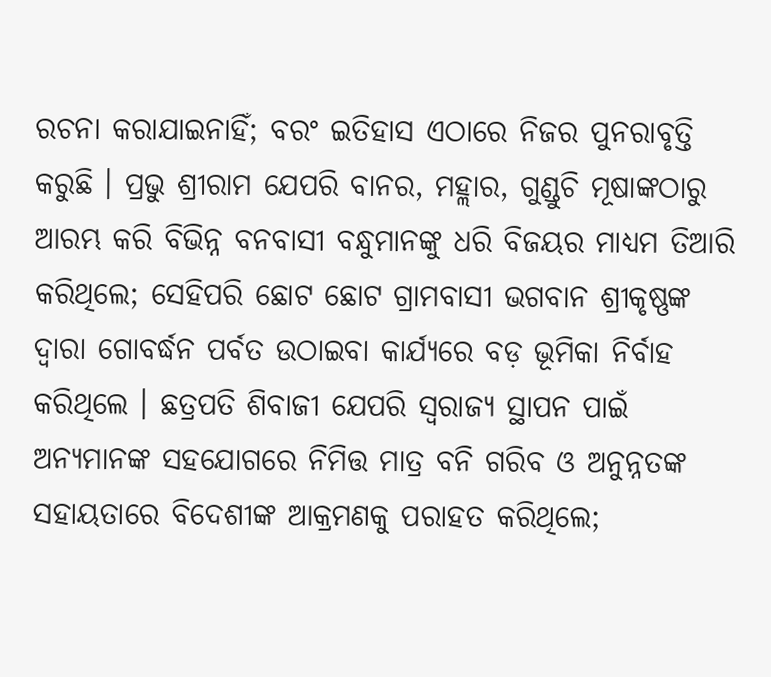ରଚନା କରାଯାଇନାହିଁ; ବରଂ ଇତିହାସ ଏଠାରେ ନିଜର ପୁନରାବୃତ୍ତି କରୁଛି । ପ୍ରଭୁ ଶ୍ରୀରାମ ଯେପରି ବାନର, ମହ୍ଲାର, ଗୁଣ୍ଡୁଚି ମୂଷାଙ୍କଠାରୁ ଆରମ୍ଭ କରି ବିଭିନ୍ନ ବନବାସୀ ବନ୍ଧୁମାନଙ୍କୁ ଧରି ବିଜୟର ମାଧ୍ୟମ ତିଆରି କରିଥିଲେ; ସେହିପରି ଛୋଟ ଛୋଟ ଗ୍ରାମବାସୀ ଭଗବାନ ଶ୍ରୀକୃଷ୍ଣଙ୍କ ଦ୍ୱାରା ଗୋବର୍ଦ୍ଧନ ପର୍ବତ ଉଠାଇବା କାର୍ଯ୍ୟରେ ବଡ଼ ଭୂମିକା ନିର୍ବାହ କରିଥିଲେ । ଛତ୍ରପତି ଶିବାଜୀ ଯେପରି ସ୍ବରାଜ୍ୟ ସ୍ଥାପନ ପାଇଁ ଅନ୍ୟମାନଙ୍କ ସହଯୋଗରେ ନିମିତ୍ତ ମାତ୍ର ବନି ଗରିବ ଓ ଅନୁନ୍ନତଙ୍କ ସହାୟତାରେ ବିଦେଶୀଙ୍କ ଆକ୍ରମଣକୁ ପରାହତ କରିଥିଲେ;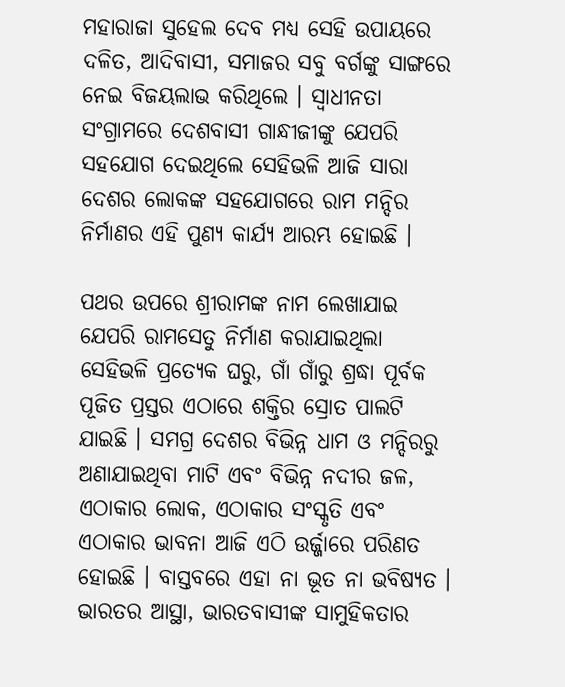ମହାରାଜା ସୁହେଲ ଦେବ ମଧ୍ୟ ସେହି ଉପାୟରେ ଦଳିତ, ଆଦିବାସୀ, ସମାଜର ସବୁ ବର୍ଗଙ୍କୁ ସାଙ୍ଗରେ ନେଇ ବିଜୟଲାଭ କରିଥିଲେ । ସ୍ୱାଧୀନତା ସଂଗ୍ରାମରେ ଦେଶବାସୀ ଗାନ୍ଧୀଜୀଙ୍କୁ ଯେପରି ସହଯୋଗ ଦେଇଥିଲେ ସେହିଭଳି ଆଜି ସାରା ଦେଶର ଲୋକଙ୍କ ସହଯୋଗରେ ରାମ ମନ୍ଦିର ନିର୍ମାଣର ଏହି ପୁଣ୍ୟ କାର୍ଯ୍ୟ ଆରମ୍ଭ ହୋଇଛି ।

ପଥର ଉପରେ ଶ୍ରୀରାମଙ୍କ ନାମ ଲେଖାଯାଇ ଯେପରି ରାମସେତୁ ନିର୍ମାଣ କରାଯାଇଥିଲା ସେହିଭଳି ପ୍ରତ୍ୟେକ ଘରୁ, ଗାଁ ଗାଁରୁ ଶ୍ରଦ୍ଧା ପୂର୍ବକ ପୂଜିତ ପ୍ରସ୍ତର ଏଠାରେ ଶକ୍ତିର ସ୍ରୋତ ପାଲଟି ଯାଇଛି । ସମଗ୍ର ଦେଶର ବିଭିନ୍ନ ଧାମ ଓ ମନ୍ଦିରରୁ ଅଣାଯାଇଥିବା ମାଟି ଏବଂ ବିଭିନ୍ନ ନଦୀର ଜଳ, ଏଠାକାର ଲୋକ, ଏଠାକାର ସଂସ୍କୃତି ଏବଂ ଏଠାକାର ଭାବନା ଆଜି ଏଠି ଉର୍ଜ୍ଜାରେ ପରିଣତ ହୋଇଛି । ବାସ୍ତବରେ ଏହା ନା ଭୂତ ନା ଭବିଷ୍ୟତ । ଭାରତର ଆସ୍ଥା, ଭାରତବାସୀଙ୍କ ସାମୁହିକତାର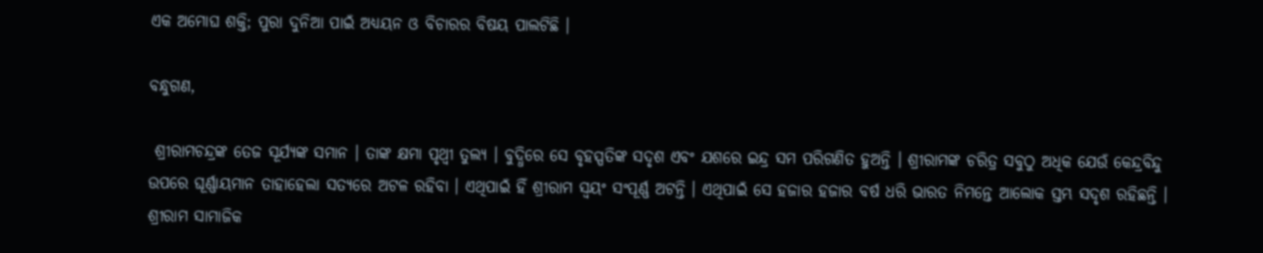ଏକ ଅମୋଘ ଶକ୍ତି; ପୁରା ଦୁନିଆ ପାଇଁ ଅଧ୍ୟୟନ ଓ ବିଚାରର ବିଷୟ ପାଲଟିଛି ।

ବନ୍ଧୁଗଣ,

 ଶ୍ରୀରାମଚନ୍ଦ୍ରଙ୍କ ତେଜ ସୂର୍ଯ୍ୟଙ୍କ ସମାନ । ତାଙ୍କ କ୍ଷମା ପୃଥ୍ୱୀ ତୁଲ୍ୟ । ବୁଦ୍ଧିରେ ସେ ବୃହସ୍ପତିଙ୍କ ସଦୃଶ ଏବଂ ଯଶରେ ଇନ୍ଦ୍ର ସମ ପରିଗଣିତ ହୁଅନ୍ତି । ଶ୍ରୀରାମଙ୍କ ଚରିତ୍ର ସବୁଠୁ ଅଧିକ ଯେଉଁ କେନ୍ଦ୍ରବିନ୍ଦୁ ଉପରେ ଘୂର୍ଣ୍ଣାୟମାନ ତାହାହେଲା ସତ୍ୟରେ ଅଟଳ ରହିବା । ଏଥିପାଇଁ ହିଁ ଶ୍ରୀରାମ ସ୍ୱୟଂ ସଂପୂର୍ଣ୍ଣ ଅଟନ୍ତି । ଏଥିପାଇଁ ସେ ହଜାର ହଜାର ବର୍ଷ ଧରି ଭାରତ ନିମନ୍ତେ ଆଲୋକ ସ୍ତମ୍ଭ ସଦୃଶ ରହିଛନ୍ତି । ଶ୍ରୀରାମ ସାମାଜିକ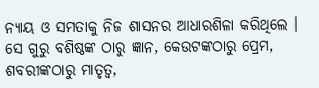ନ୍ୟାୟ ଓ ସମତାକୁ ନିଜ ଶାସନର ଆଧାରଶିଳା କରିଥିଲେ । ସେ ଗୁରୁ ବଶିଷ୍ଠଙ୍କ ଠାରୁ ଜ୍ଞାନ, କେଉଟଙ୍କଠାରୁ ପ୍ରେମ, ଶବରୀଙ୍କଠାରୁ ମାତୃତ୍ୱ,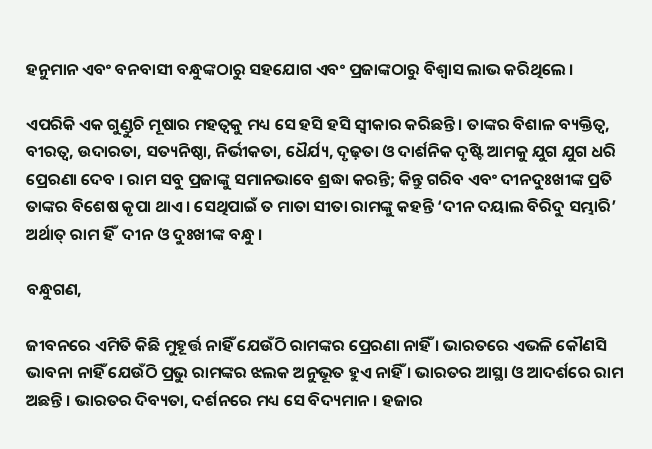ହନୁମାନ ଏବଂ ବନବାସୀ ବନ୍ଧୁଙ୍କଠାରୁ ସହଯୋଗ ଏବଂ ପ୍ରଜାଙ୍କଠାରୁ ବିଶ୍ୱାସ ଲାଭ କରିଥିଲେ ।

ଏପରିକି ଏକ ଗୁଣ୍ଡୁଚି ମୂଷାର ମହତ୍ୱକୁ ମଧ୍ୟ ସେ ହସି ହସି ସ୍ୱୀକାର କରିଛନ୍ତି । ତାଙ୍କର ବିଶାଳ ବ୍ୟକ୍ତିତ୍ୱ, ବୀରତ୍ୱ, ଉଦାରତା, ସତ୍ୟନିଷ୍ଠା, ନିର୍ଭୀକତା, ଧୈର୍ଯ୍ୟ, ଦୃଢ଼ତା ଓ ଦାର୍ଶନିକ ଦୃଷ୍ଟି ଆମକୁ ଯୁଗ ଯୁଗ ଧରି ପ୍ରେରଣା ଦେବ । ରାମ ସବୁ ପ୍ରଜାଙ୍କୁ ସମାନଭାବେ ଶ୍ରଦ୍ଧା କରନ୍ତି; କିନ୍ତୁ ଗରିବ ଏବଂ ଦୀନଦୁଃଖୀଙ୍କ ପ୍ରତି ତାଙ୍କର ବିଶେଷ କୃପା ଥାଏ । ସେଥିପାଇଁ ତ ମାତା ସୀତା ରାମଙ୍କୁ କହନ୍ତି ‘ଦୀନ ଦୟାଲ ବିରିଦୁ ସମ୍ଭାରି’ ଅର୍ଥାତ୍‌ ରାମ ହିଁ  ଦୀନ ଓ ଦୁଃଖୀଙ୍କ ବନ୍ଧୁ ।

ବନ୍ଧୁଗଣ,

ଜୀବନରେ ଏମିତି କିଛି ମୁହୂର୍ତ୍ତ ନାହିଁ ଯେଉଁଠି ରାମଙ୍କର ପ୍ରେରଣା ନାହିଁ । ଭାରତରେ ଏଭଳି କୌଣସି ଭାବନା ନାହିଁ ଯେଉଁଠି ପ୍ରଭୁ ରାମଙ୍କର ଝଲକ ଅନୁଭୂତ ହୁଏ ନାହିଁ । ଭାରତର ଆସ୍ଥା ଓ ଆଦର୍ଶରେ ରାମ ଅଛନ୍ତି । ଭାରତର ଦିବ୍ୟତା, ଦର୍ଶନରେ ମଧ୍ୟ ସେ ବିଦ୍ୟମାନ । ହଜାର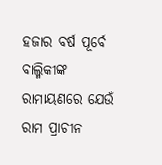ହଜାର ବର୍ଷ ପୂର୍ବେ ବାଲ୍ମିକୀଙ୍କ ରାମାୟଣରେ ଯେଉଁ ରାମ ପ୍ରାଚୀନ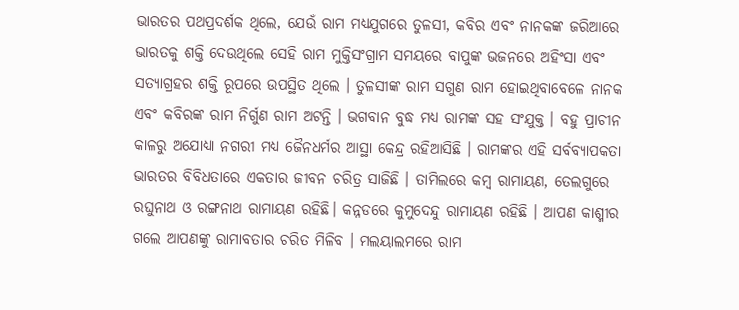ଭାରତର ପଥପ୍ରଦର୍ଶକ ଥିଲେ, ଯେଉଁ ରାମ ମଧ୍ୟଯୁଗରେ ତୁଳସୀ, କବିର ଏବଂ ନାନକଙ୍କ ଜରିଆରେ ଭାରତକୁ ଶକ୍ତି ଦେଉଥିଲେ ସେହି ରାମ ମୁକ୍ତିସଂଗ୍ରାମ ସମୟରେ ବାପୁଙ୍କ ଭଜନରେ ଅହିଂସା ଏବଂ ସତ୍ୟାଗ୍ରହର ଶକ୍ତି ରୂପରେ ଉପସ୍ଥିତ ଥିଲେ । ତୁଳସୀଙ୍କ ରାମ ସଗୁଣ ରାମ ହୋଇଥିବାବେଳେ ନାନକ ଏବଂ କବିରଙ୍କ ରାମ ନିର୍ଗୁଣ ରାମ ଅଟନ୍ତି । ଭଗବାନ ବୁଦ୍ଧ ମଧ୍ୟ ରାମଙ୍କ ସହ ସଂଯୁକ୍ତ । ବହୁ ପ୍ରାଚୀନ କାଳରୁ ଅଯୋଧ୍ୟା ନଗରୀ ମଧ୍ୟ ଜୈନଧର୍ମର ଆସ୍ଥା କେନ୍ଦ୍ର ରହିଆସିଛି । ରାମଙ୍କର ଏହି ସର୍ବବ୍ୟାପକତା ଭାରତର ବିବିଧତାରେ ଏକତାର ଜୀବନ ଚରିତ୍ର ସାଜିଛି । ତାମିଲରେ କମ୍ବ ରାମାୟଣ, ତେଲଗୁରେ ରଘୁନାଥ ଓ ରଙ୍ଗନାଥ ରାମାୟଣ ରହିଛି। କନ୍ନଡରେ କୁମୁଦେନ୍ଦୁ ରାମାୟଣ ରହିଛି । ଆପଣ କାଶ୍ମୀର ଗଲେ ଆପଣଙ୍କୁ ରାମାବତାର ଚରିତ ମିଳିବ । ମଲୟାଲମରେ ରାମ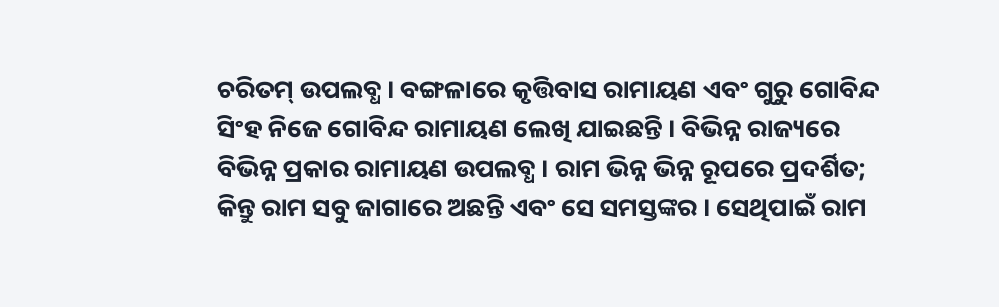ଚରିତମ୍‌ ଉପଲବ୍ଧ । ବଙ୍ଗଳାରେ କୃତ୍ତିବାସ ରାମାୟଣ ଏବଂ ଗୁରୁ ଗୋବିନ୍ଦ ସିଂହ ନିଜେ ଗୋବିନ୍ଦ ରାମାୟଣ ଲେଖି ଯାଇଛନ୍ତି । ବିଭିନ୍ନ ରାଜ୍ୟରେ ବିଭିନ୍ନ ପ୍ରକାର ରାମାୟଣ ଉପଲବ୍ଧ । ରାମ ଭିନ୍ନ ଭିନ୍ନ ରୂପରେ ପ୍ରଦର୍ଶିତ; କିନ୍ତୁ ରାମ ସବୁ ଜାଗାରେ ଅଛନ୍ତି ଏବଂ ସେ ସମସ୍ତଙ୍କର । ସେଥିପାଇଁ ରାମ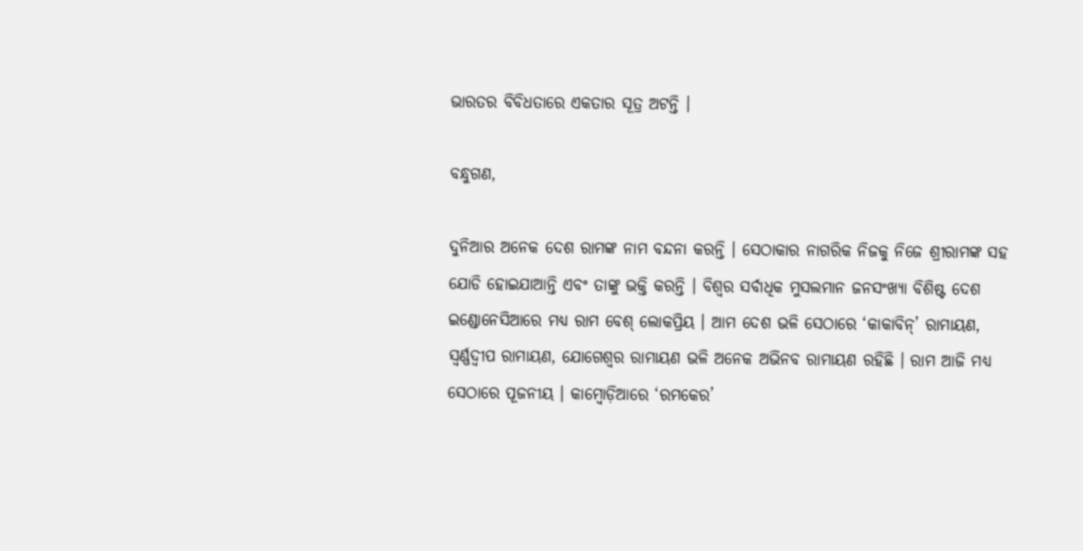ଭାରତର ବିବିଧତାରେ ଏକତାର ସୂତ୍ର ଅଟନ୍ତି ।

ବନ୍ଧୁଗଣ,

ଦୁନିଆର ଅନେକ ଦେଶ ରାମଙ୍କ ନାମ ବନ୍ଦନା କରନ୍ତି । ସେଠାକାର ନାଗରିକ ନିଜକୁ ନିଜେ ଶ୍ରୀରାମଙ୍କ ସହ ଯୋଡି ହୋଇଯାଆନ୍ତି ଏବଂ ତାଙ୍କୁ ଭକ୍ତି କରନ୍ତି । ବିଶ୍ୱର ସର୍ବାଧିକ ମୁସଲମାନ ଜନସଂଖ୍ୟା ବିଶିଷ୍ଟ ଦେଶ ଇଣ୍ଡୋନେସିଆରେ ମଧ୍ୟ ରାମ ବେଶ୍‌ ଲୋକପ୍ରିୟ । ଆମ ଦେଶ ଭଳି ସେଠାରେ ‘କାକାବିନ୍‌’ ରାମାୟଣ, ସ୍ୱର୍ଣ୍ଣଦ୍ୱୀପ ରାମାୟଣ, ଯୋଗେଶ୍ୱର ରାମାୟଣ ଭଳି ଅନେକ ଅଭିନବ ରାମାୟଣ ରହିଛି । ରାମ ଆଜି ମଧ୍ୟ ସେଠାରେ ପୂଜନୀୟ । କାମ୍ବୋଡ଼ିଆରେ ‘ରମକେର’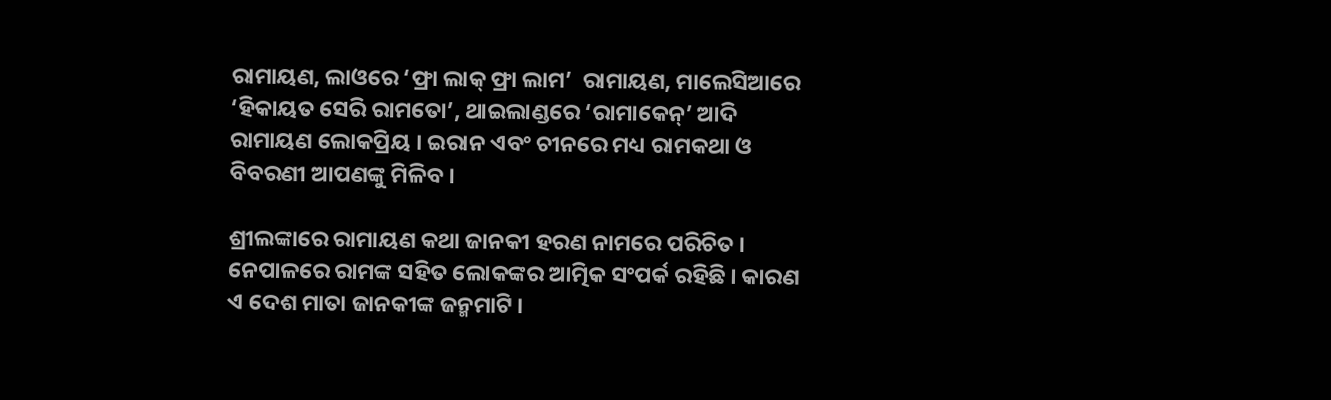ରାମାୟଣ, ଲାଓରେ ‘ଫ୍ରା ଲାକ୍‌ ଫ୍ରା ଲାମ’  ରାମାୟଣ, ମାଲେସିଆରେ ‘ହିକାୟତ ସେରି ରାମତୋ’, ଥାଇଲାଣ୍ଡରେ ‘ରାମାକେନ୍‌’ ଆଦି ରାମାୟଣ ଲୋକପ୍ରିୟ । ଇରାନ ଏବଂ ଚୀନରେ ମଧ୍ୟ ରାମକଥା ଓ ବିବରଣୀ ଆପଣଙ୍କୁ ମିଳିବ ।

ଶ୍ରୀଲଙ୍କାରେ ରାମାୟଣ କଥା ଜାନକୀ ହରଣ ନାମରେ ପରିଚିତ । ନେପାଳରେ ରାମଙ୍କ ସହିତ ଲୋକଙ୍କର ଆତ୍ମିକ ସଂପର୍କ ରହିଛି । କାରଣ ଏ ଦେଶ ମାତା ଜାନକୀଙ୍କ ଜନ୍ମମାଟି ।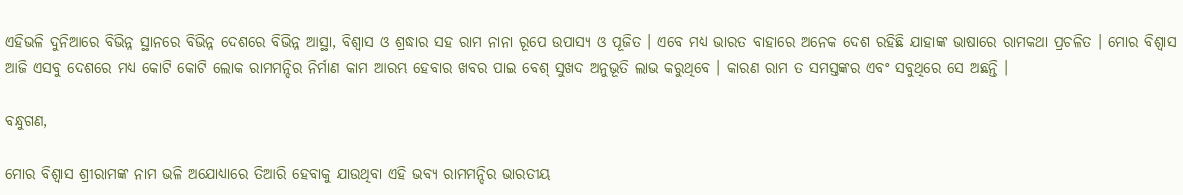ଏହିଭଳି ଦୁନିଆରେ ବିଭିନ୍ନ ସ୍ଥାନରେ ବିଭିନ୍ନ ଦେଶରେ ବିଭିନ୍ନ ଆସ୍ଥା, ବିଶ୍ୱାସ ଓ ଶ୍ରଦ୍ଧାର ସହ ରାମ ନାନା ରୂପେ ଉପାସ୍ୟ ଓ ପୂଜିତ । ଏବେ ମଧ୍ୟ ଭାରତ ବାହାରେ ଅନେକ ଦେଶ ରହିଛି ଯାହାଙ୍କ ଭାଷାରେ ରାମକଥା ପ୍ରଚଳିତ । ମୋର ବିଶ୍ୱାସ ଆଜି ଏସବୁ ଦେଶରେ ମଧ୍ୟ କୋଟି କୋଟି ଲୋକ ରାମମନ୍ଦିର ନିର୍ମାଣ କାମ ଆରମ୍ଭ ହେବାର ଖବର ପାଇ ବେଶ୍‌ ସୁଖଦ ଅନୁଭୂତି ଲାଭ କରୁଥିବେ । କାରଣ ରାମ ତ ସମସ୍ତଙ୍କର ଏବଂ ସବୁଥିରେ ସେ ଅଛନ୍ତି ।

ବନ୍ଧୁଗଣ,

ମୋର ବିଶ୍ୱାସ ଶ୍ରୀରାମଙ୍କ ନାମ ଭଳି ଅଯୋଧ୍ୟାରେ ତିଆରି ହେବାକୁ ଯାଉଥିବା ଏହି ଭବ୍ୟ ରାମମନ୍ଦିର ଭାରତୀୟ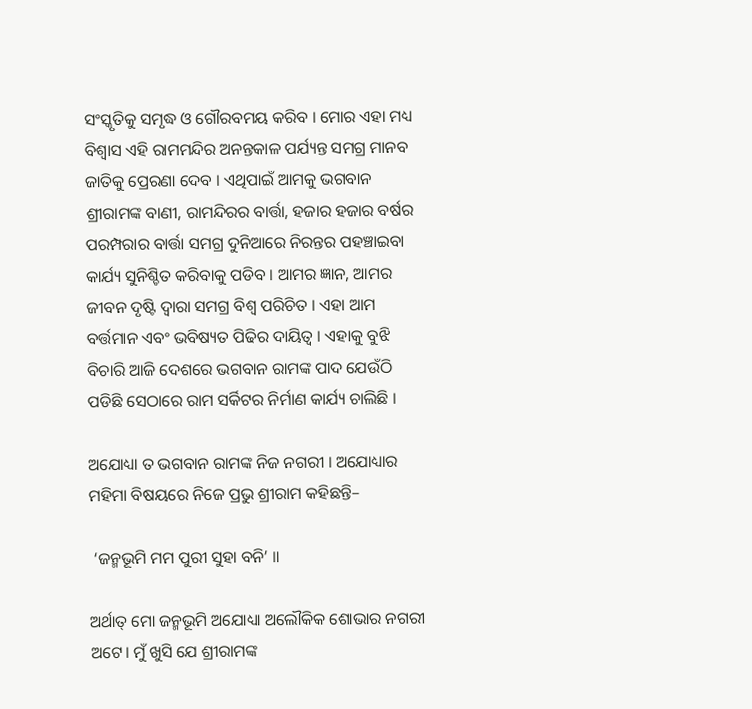ସଂସ୍କୃତିକୁ ସମୃଦ୍ଧ ଓ ଗୌରବମୟ କରିବ । ମୋର ଏହା ମଧ୍ୟ ବିଶ୍ୱାସ ଏହି ରାମମନ୍ଦିର ଅନନ୍ତକାଳ ପର୍ଯ୍ୟନ୍ତ ସମଗ୍ର ମାନବ ଜାତିକୁ ପ୍ରେରଣା ଦେବ । ଏଥିପାଇଁ ଆମକୁ ଭଗବାନ ଶ୍ରୀରାମଙ୍କ ବାଣୀ, ରାମନ୍ଦିରର ବାର୍ତ୍ତା, ହଜାର ହଜାର ବର୍ଷର ପରମ୍ପରାର ବାର୍ତ୍ତା ସମଗ୍ର ଦୁନିଆରେ ନିରନ୍ତର ପହଞ୍ଚାଇବା କାର୍ଯ୍ୟ ସୁନିଶ୍ଚିତ କରିବାକୁ ପଡିବ । ଆମର ଜ୍ଞାନ, ଆମର ଜୀବନ ଦୃଷ୍ଟି ଦ୍ୱାରା ସମଗ୍ର ବିଶ୍ୱ ପରିଚିତ । ଏହା ଆମ ବର୍ତ୍ତମାନ ଏବଂ ଭବିଷ୍ୟତ ପିଢିର ଦାୟିତ୍ୱ । ଏହାକୁ ବୁଝି ବିଚାରି ଆଜି ଦେଶରେ ଭଗବାନ ରାମଙ୍କ ପାଦ ଯେଉଁଠି ପଡିଛି ସେଠାରେ ରାମ ସର୍କିଟର ନିର୍ମାଣ କାର୍ଯ୍ୟ ଚାଲିଛି ।

ଅଯୋଧ୍ୟା ତ ଭଗବାନ ରାମଙ୍କ ନିଜ ନଗରୀ । ଅଯୋଧ୍ୟାର ମହିମା ବିଷୟରେ ନିଜେ ପ୍ରଭୁ ଶ୍ରୀରାମ କହିଛନ୍ତି–

 ‘ଜନ୍ମଭୂମି ମମ ପୁରୀ ସୁହା ବନି’ ॥

ଅର୍ଥାତ୍‌ ମୋ ଜନ୍ମଭୂମି ଅଯୋଧ୍ୟା ଅଲୌକିକ ଶୋଭାର ନଗରୀ ଅଟେ। ମୁଁ ଖୁସି ଯେ ଶ୍ରୀରାମଙ୍କ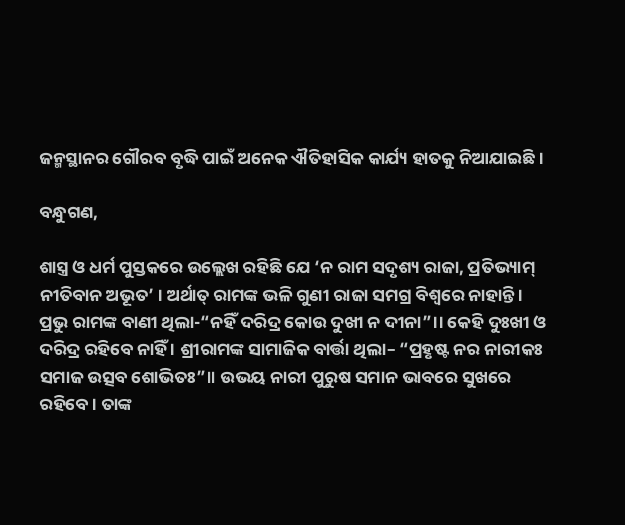ଜନ୍ମସ୍ଥାନର ଗୌରବ ବୃଦ୍ଧି ପାଇଁ ଅନେକ ଐତିହାସିକ କାର୍ଯ୍ୟ ହାତକୁ ନିଆଯାଇଛି ।

ବନ୍ଧୁଗଣ,

ଶାସ୍ତ୍ର ଓ ଧର୍ମ ପୁସ୍ତକରେ ଉଲ୍ଲେଖ ରହିଛି ଯେ ‘ନ ରାମ ସଦୃଶ୍ୟ ରାଜା, ପ୍ରତିଭ୍ୟାମ୍‌ ନୀତିବାନ ଅଭୂତ’ । ଅର୍ଥାତ୍‌ ରାମଙ୍କ ଭଳି ଗୁଣୀ ରାଜା ସମଗ୍ର ବିଶ୍ୱରେ ନାହାନ୍ତି । ପ୍ରଭୁ ରାମଙ୍କ ବାଣୀ ଥିଲା-“ନହିଁ ଦରିଦ୍ର କୋଉ ଦୁଖୀ ନ ଦୀନା”।। କେହି ଦୁଃଖୀ ଓ ଦରିଦ୍ର ରହିବେ ନାହିଁ । ଶ୍ରୀରାମଙ୍କ ସାମାଜିକ ବାର୍ତ୍ତା ଥିଲା– “ପ୍ରହୃଷ୍ଟ ନର ନାରୀକଃ ସମାଜ ଉତ୍ସବ ଶୋଭିତଃ”॥ ଉଭୟ ନାରୀ ପୁରୁଷ ସମାନ ଭାବରେ ସୁଖରେ ରହିବେ । ତାଙ୍କ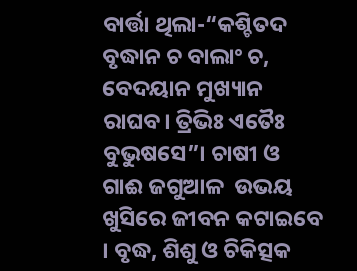ବାର୍ତ୍ତା ଥିଲା-“କଶ୍ଚିତଦ ବୃଦ୍ଧାନ ଚ ବାଲାଂ ଚ, ବେଦୟାନ ମୁଖ୍ୟାନ ରାଘବ। ତ୍ରିଭିଃ ଏତୈଃ ବୁଭୁଷସେ”। ଚାଷୀ ଓ ଗାଈ ଜଗୁଆଳ  ଉଭୟ ଖୁସିରେ ଜୀବନ କଟାଇବେ । ବୃଦ୍ଧ, ଶିଶୁ ଓ ଚିକିତ୍ସକ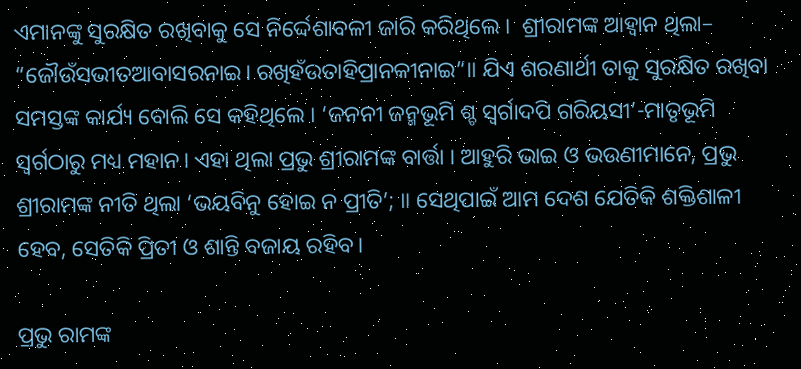ଏମାନଙ୍କୁ ସୁରକ୍ଷିତ ରଖିବାକୁ ସେ ନିର୍ଦ୍ଦେଶାବଳୀ ଜାରି କରିଥିଲେ ।  ଶ୍ରୀରାମଙ୍କ ଆହ୍ବାନ ଥିଲା– “ଜୌଉଁସଭୀତଆବାସରନାଇ। ରଖିହଁଉତାହିପ୍ରାନକୀନାଇ”॥ ଯିଏ ଶରଣାର୍ଥୀ ତାକୁ ସୁରକ୍ଷିତ ରଖିବା ସମସ୍ତଙ୍କ କାର୍ଯ୍ୟ ବୋଲି ସେ କହିଥିଲେ । ‘ଜନନୀ ଜନ୍ମଭୂମି ଶ୍ଚ ସ୍ବର୍ଗାଦପି ଗରିୟସୀ’-ମାତୃଭୂମି ସ୍ବର୍ଗଠାରୁ ମଧ୍ୟ ମହାନ। ଏହା ଥିଲା ପ୍ରଭୁ ଶ୍ରୀରାମଙ୍କ ବାର୍ତ୍ତା । ଆହୁରି ଭାଇ ଓ ଭଉଣୀମାନେ, ପ୍ରଭୁ ଶ୍ରୀରାମଙ୍କ ନୀତି ଥିଲା ‘ଭୟବିନୁ ହୋଇ ନ ପ୍ରୀତି’; ॥ ସେଥିପାଇଁ ଆମ ଦେଶ ଯେତିକି ଶକ୍ତିଶାଳୀ ହେବ, ସେତିକି ପ୍ରିତୀ ଓ ଶାନ୍ତି ବଜାୟ ରହିବ।

ପ୍ରଭୁ ରାମଙ୍କ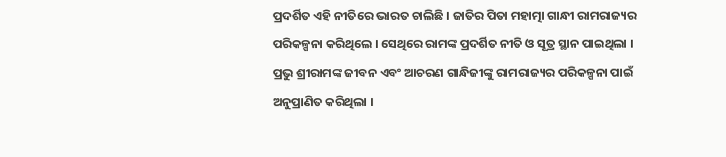ପ୍ରଦର୍ଶିତ ଏହି ନୀତିରେ ଭାରତ ଚାଲିଛି । ଜାତିର ପିତା ମହାତ୍ମା ଗାନ୍ଧୀ ରାମରାଜ୍ୟର ପରିକଳ୍ପନା କରିଥିଲେ । ସେଥିରେ ରାମଙ୍କ ପ୍ରଦର୍ଶିତ ନୀତି ଓ ସୂତ୍ର ସ୍ଥାନ ପାଇଥିଲା । ପ୍ରଭୁ ଶ୍ରୀରାମଙ୍କ ଜୀବନ ଏବଂ ଆଚରଣ ଗାନ୍ଧିଜୀଙ୍କୁ ରାମରାଜ୍ୟର ପରିକଳ୍ପନା ପାଇଁ ଅନୁପ୍ରାଣିତ କରିଥିଲା ।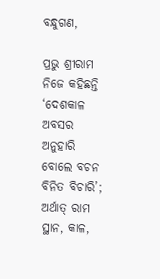ବନ୍ଧୁଗଣ,

ପ୍ରଭୁ ଶ୍ରୀରାମ ନିଜେ କହିଛନ୍ତି ‘ଦେଶକାଳ ଅବସର ଅନୁହାରି ବୋଲେ ବଚନ ବିନିତ ବିଚାରି’; ଅର୍ଥାତ୍‌ ରାମ ସ୍ଥାନ, କାଳ,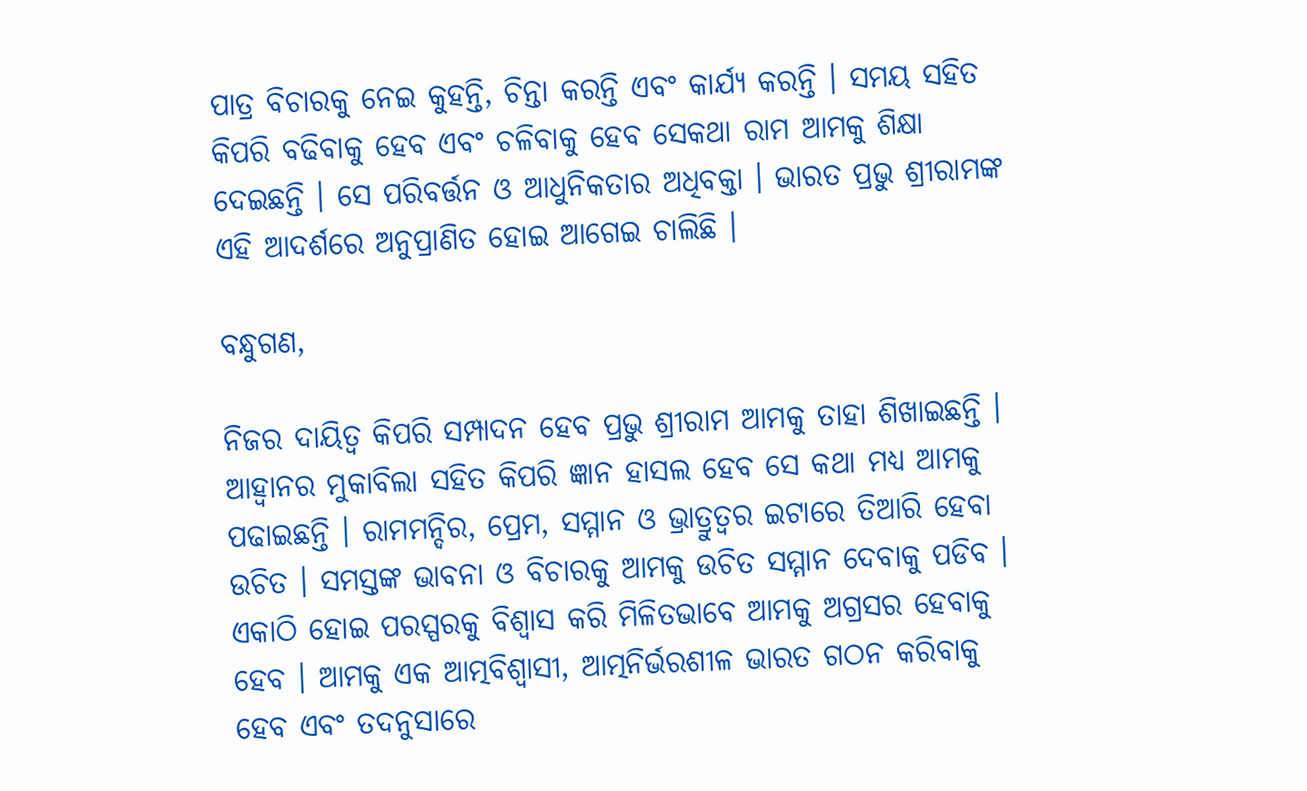ପାତ୍ର ବିଚାରକୁ ନେଇ କୁହନ୍ତି, ଚିନ୍ତା କରନ୍ତି ଏବଂ କାର୍ଯ୍ୟ କରନ୍ତି । ସମୟ ସହିତ କିପରି ବଢିବାକୁ ହେବ ଏବଂ ଚଳିବାକୁ ହେବ ସେକଥା ରାମ ଆମକୁ ଶିକ୍ଷା ଦେଇଛନ୍ତି । ସେ ପରିବର୍ତ୍ତନ ଓ ଆଧୁନିକତାର ଅଧିବକ୍ତା । ଭାରତ ପ୍ରଭୁ ଶ୍ରୀରାମଙ୍କ ଏହି ଆଦର୍ଶରେ ଅନୁପ୍ରାଣିତ ହୋଇ ଆଗେଇ ଚାଲିଛି ।

ବନ୍ଧୁଗଣ,

ନିଜର ଦାୟିତ୍ୱ କିପରି ସମ୍ପାଦନ ହେବ ପ୍ରଭୁ ଶ୍ରୀରାମ ଆମକୁ ତାହା ଶିଖାଇଛନ୍ତି । ଆହ୍ୱାନର ମୁକାବିଲା ସହିତ କିପରି ଜ୍ଞାନ ହାସଲ ହେବ ସେ କଥା ମଧ୍ୟ ଆମକୁ ପଢାଇଛନ୍ତି । ରାମମନ୍ଦିର, ପ୍ରେମ, ସମ୍ମାନ ଓ ଭ୍ରାତ୍ରୁତ୍ୱର ଇଟାରେ ତିଆରି ହେବା ଉଚିତ । ସମସ୍ତଙ୍କ ଭାବନା ଓ ବିଚାରକୁ ଆମକୁ ଉଚିତ ସମ୍ମାନ ଦେବାକୁ ପଡିବ । ଏକାଠି ହୋଇ ପରସ୍ପରକୁ ବିଶ୍ୱାସ କରି ମିଳିତଭାବେ ଆମକୁ ଅଗ୍ରସର ହେବାକୁ ହେବ । ଆମକୁ ଏକ ଆତ୍ମବିଶ୍ୱାସୀ, ଆତ୍ମନିର୍ଭରଶୀଳ ଭାରତ ଗଠନ କରିବାକୁ ହେବ ଏବଂ ତଦନୁସାରେ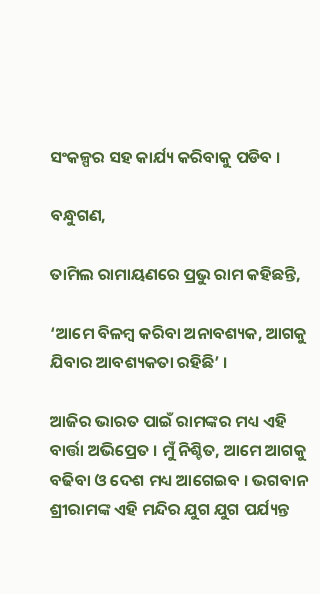ସଂକଳ୍ପର ସହ କାର୍ଯ୍ୟ କରିବାକୁ ପଡିବ ।

ବନ୍ଧୁଗଣ,

ତାମିଲ ରାମାୟଣରେ ପ୍ରଭୁ ରାମ କହିଛନ୍ତି,

‘ଆମେ ବିଳମ୍ବ କରିବା ଅନାବଶ୍ୟକ, ଆଗକୁ ଯିବାର ଆବଶ୍ୟକତା ରହିଛି’ ।

ଆଜିର ଭାରତ ପାଇଁ ରାମଙ୍କର ମଧ୍ୟ ଏହି ବାର୍ତ୍ତା ଅଭିପ୍ରେତ । ମୁଁ ନିଶ୍ଚିତ, ଆମେ ଆଗକୁ ବଢିବା ଓ ଦେଶ ମଧ୍ୟ ଆଗେଇବ । ଭଗବାନ ଶ୍ରୀରାମଙ୍କ ଏହି ମନ୍ଦିର ଯୁଗ ଯୁଗ ପର୍ଯ୍ୟନ୍ତ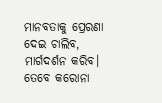ମାନବତାକୁ ପ୍ରେରଣା ଦେଇ ଚାଲିବ, ମାର୍ଗଦର୍ଶନ କରିବ। ତେବେ କରୋନା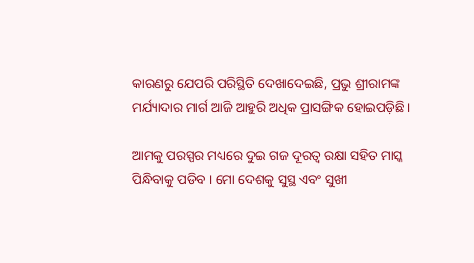କାରଣରୁ ଯେପରି ପରିସ୍ଥିତି ଦେଖାଦେଇଛି, ପ୍ରଭୁ ଶ୍ରୀରାମଙ୍କ ମର୍ଯ୍ୟାଦାର ମାର୍ଗ ଆଜି ଆହୁରି ଅଧିକ ପ୍ରାସଙ୍ଗିକ ହୋଇପଡ଼ିଛି।

ଆମକୁ ପରସ୍ପର ମଧ୍ୟରେ ଦୁଇ ଗଜ ଦୂରତ୍ୱ ରକ୍ଷା ସହିତ ମାସ୍କ ପିନ୍ଧିବାକୁ ପଡିବ । ମୋ ଦେଶକୁ ସୁସ୍ଥ ଏବଂ ସୁଖୀ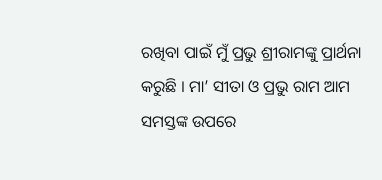ରଖିବା ପାଇଁ ମୁଁ ପ୍ରଭୁ ଶ୍ରୀରାମଙ୍କୁ ପ୍ରାର୍ଥନା କରୁଛି । ମା’ ସୀତା ଓ ପ୍ରଭୁ ରାମ ଆମ ସମସ୍ତଙ୍କ ଉପରେ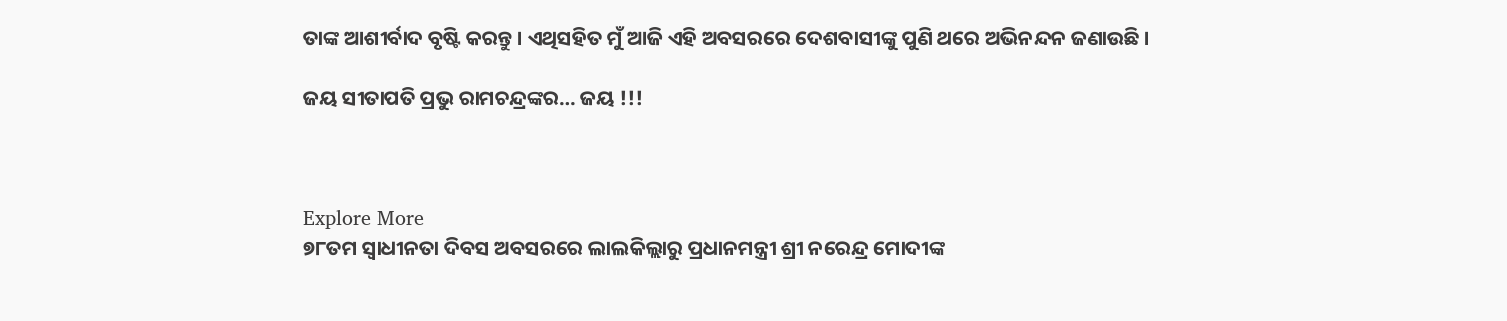ତାଙ୍କ ଆଶୀର୍ବାଦ ବୃଷ୍ଟି କରନ୍ତୁ । ଏଥିସହିତ ମୁଁ ଆଜି ଏହି ଅବସରରେ ଦେଶବାସୀଙ୍କୁ ପୁଣି ଥରେ ଅଭିନନ୍ଦନ ଜଣାଉଛି ।

ଜୟ ସୀତାପତି ପ୍ରଭୁ ରାମଚନ୍ଦ୍ରଙ୍କର… ଜୟ !!!



Explore More
୭୮ତମ ସ୍ୱାଧୀନତା ଦିବସ ଅବସରରେ ଲାଲକିଲ୍ଲାରୁ ପ୍ରଧାନମନ୍ତ୍ରୀ ଶ୍ରୀ ନରେନ୍ଦ୍ର ମୋଦୀଙ୍କ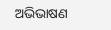ଅଭିଭାଷଣ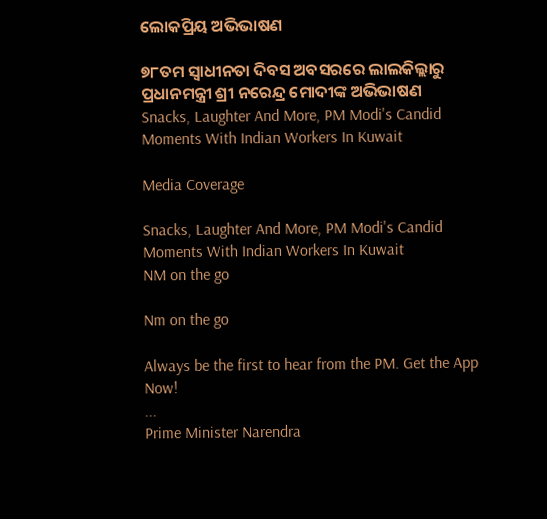ଲୋକପ୍ରିୟ ଅଭିଭାଷଣ

୭୮ତମ ସ୍ୱାଧୀନତା ଦିବସ ଅବସରରେ ଲାଲକିଲ୍ଲାରୁ ପ୍ରଧାନମନ୍ତ୍ରୀ ଶ୍ରୀ ନରେନ୍ଦ୍ର ମୋଦୀଙ୍କ ଅଭିଭାଷଣ
Snacks, Laughter And More, PM Modi's Candid Moments With Indian Workers In Kuwait

Media Coverage

Snacks, Laughter And More, PM Modi's Candid Moments With Indian Workers In Kuwait
NM on the go

Nm on the go

Always be the first to hear from the PM. Get the App Now!
...
Prime Minister Narendra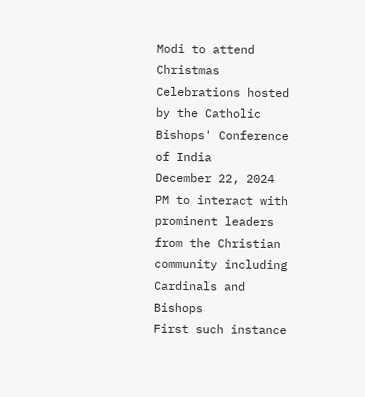Modi to attend Christmas Celebrations hosted by the Catholic Bishops' Conference of India
December 22, 2024
PM to interact with prominent leaders from the Christian community including Cardinals and Bishops
First such instance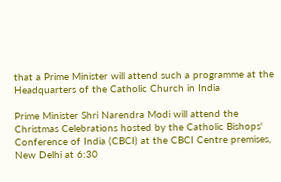that a Prime Minister will attend such a programme at the Headquarters of the Catholic Church in India

Prime Minister Shri Narendra Modi will attend the Christmas Celebrations hosted by the Catholic Bishops' Conference of India (CBCI) at the CBCI Centre premises, New Delhi at 6:30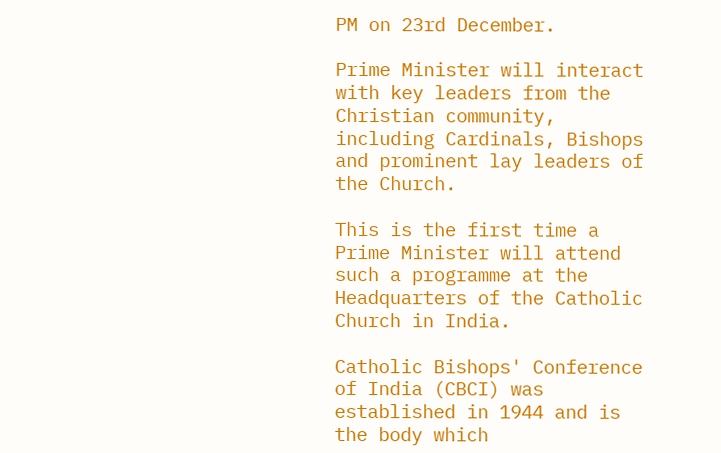PM on 23rd December.

Prime Minister will interact with key leaders from the Christian community, including Cardinals, Bishops and prominent lay leaders of the Church.

This is the first time a Prime Minister will attend such a programme at the Headquarters of the Catholic Church in India.

Catholic Bishops' Conference of India (CBCI) was established in 1944 and is the body which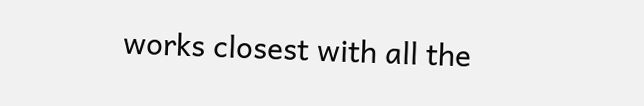works closest with all the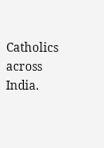Catholics across India.